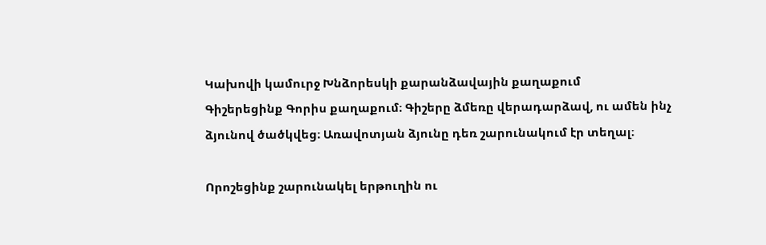Կախովի կամուրջ Խնձորեսկի քարանձավային քաղաքում
Գիշերեցինք Գորիս քաղաքում։ Գիշերը ձմեռը վերադարձավ, ու ամեն ինչ ձյունով ծածկվեց։ Առավոտյան ձյունը դեռ շարունակում էր տեղալ։

Որոշեցինք շարունակել երթուղին ու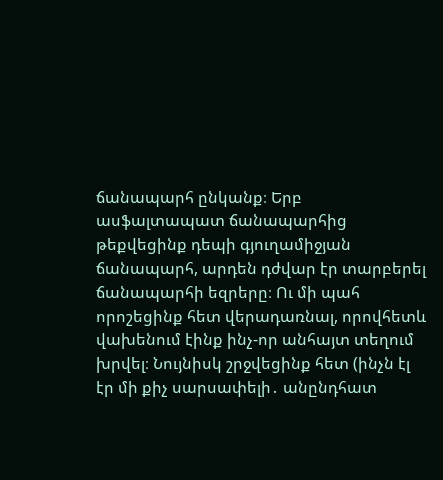ճանապարհ ընկանք։ Երբ ասֆալտապատ ճանապարհից թեքվեցինք դեպի գյուղամիջյան ճանապարհ, արդեն դժվար էր տարբերել ճանապարհի եզրերը։ Ու մի պահ որոշեցինք հետ վերադառնալ, որովհետև վախենում էինք ինչ-որ անհայտ տեղում խրվել։ Նույնիսկ շրջվեցինք հետ (ինչն էլ էր մի քիչ սարսափելի․ անընդհատ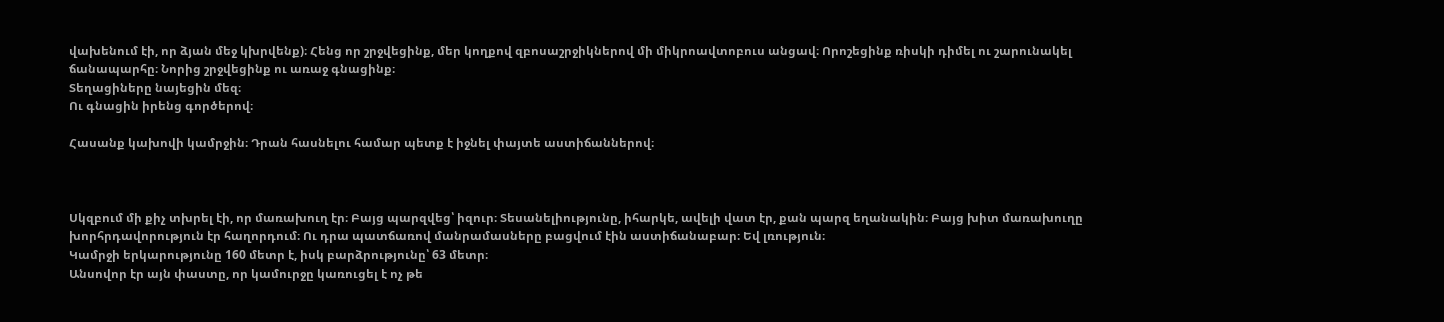վախենում էի, որ ձյան մեջ կխրվենք)։ Հենց որ շրջվեցինք, մեր կողքով զբոսաշրջիկներով մի միկրոավտոբուս անցավ։ Որոշեցինք ռիսկի դիմել ու շարունակել ճանապարհը։ Նորից շրջվեցինք ու առաջ գնացինք։
Տեղացիները նայեցին մեզ։
Ու գնացին իրենց գործերով։

Հասանք կախովի կամրջին։ Դրան հասնելու համար պետք է իջնել փայտե աստիճաններով։



Սկզբում մի քիչ տխրել էի, որ մառախուղ էր։ Բայց պարզվեց՝ իզուր։ Տեսանելիությունը, իհարկե, ավելի վատ էր, քան պարզ եղանակին։ Բայց խիտ մառախուղը խորհրդավորություն էր հաղորդում։ Ու դրա պատճառով մանրամասները բացվում էին աստիճանաբար։ Եվ լռություն։
Կամրջի երկարությունը 160 մետր է, իսկ բարձրությունը՝ 63 մետր։
Անսովոր էր այն փաստը, որ կամուրջը կառուցել է ոչ թե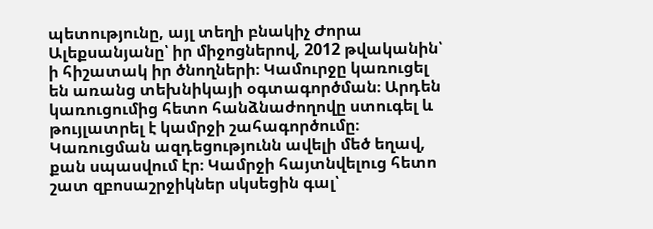պետությունը, այլ տեղի բնակիչ Ժորա Ալեքսանյանը՝ իր միջոցներով, 2012 թվականին՝ ի հիշատակ իր ծնողների։ Կամուրջը կառուցել են առանց տեխնիկայի օգտագործման։ Արդեն կառուցումից հետո հանձնաժողովը ստուգել և թույլատրել է կամրջի շահագործումը։
Կառուցման ազդեցությունն ավելի մեծ եղավ, քան սպասվում էր։ Կամրջի հայտնվելուց հետո շատ զբոսաշրջիկներ սկսեցին գալ՝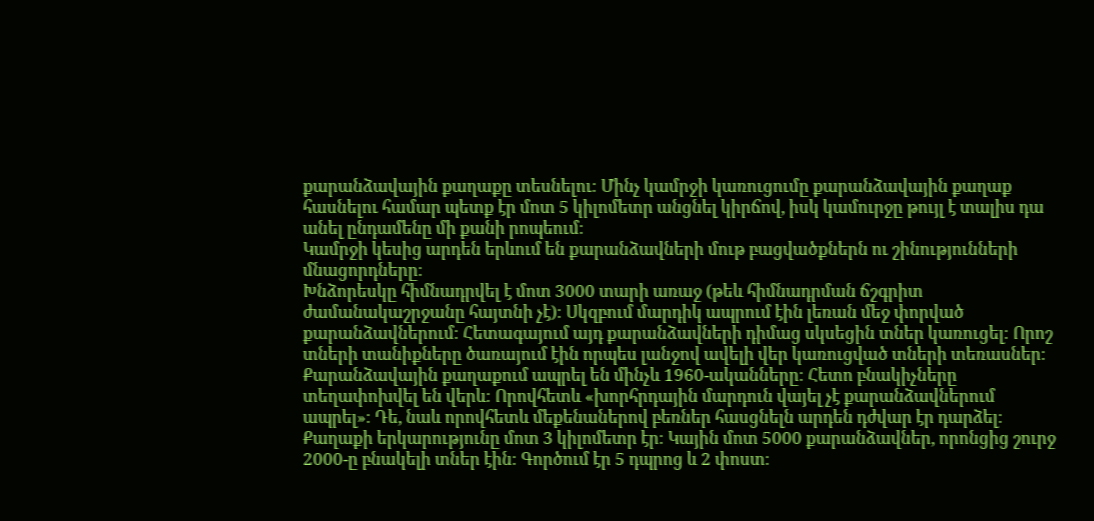քարանձավային քաղաքը տեսնելու։ Մինչ կամրջի կառուցումը քարանձավային քաղաք հասնելու համար պետք էր մոտ 5 կիլոմետր անցնել կիրճով, իսկ կամուրջը թույլ է տալիս դա անել ընդամենը մի քանի րոպեում։
Կամրջի կեսից արդեն երևում են քարանձավների մութ բացվածքներն ու շինությունների մնացորդները։
Խնձորեսկը հիմնադրվել է մոտ 3000 տարի առաջ (թեև հիմնադրման ճշգրիտ ժամանակաշրջանը հայտնի չէ)։ Սկզբում մարդիկ ապրում էին լեռան մեջ փորված քարանձավներում։ Հետագայում այդ քարանձավների դիմաց սկսեցին տներ կառուցել։ Որոշ տների տանիքները ծառայում էին որպես լանջով ավելի վեր կառուցված տների տեռասներ։
Քարանձավային քաղաքում ապրել են մինչև 1960-ականները։ Հետո բնակիչները տեղափոխվել են վերև։ Որովհետև «խորհրդային մարդուն վայել չէ քարանձավներում ապրել»։ Դե, նաև որովհետև մեքենաներով բեռներ հասցնելն արդեն դժվար էր դարձել։
Քաղաքի երկարությունը մոտ 3 կիլոմետր էր։ Կային մոտ 5000 քարանձավներ, որոնցից շուրջ 2000-ը բնակելի տներ էին։ Գործում էր 5 դպրոց և 2 փոստ։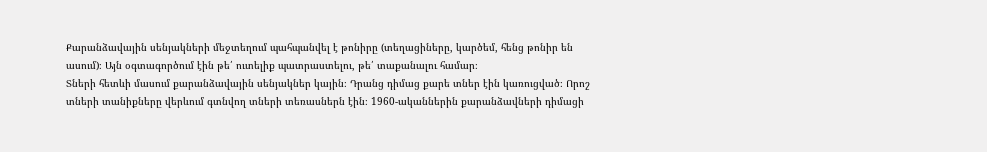Քարանձավային սենյակների մեջտեղում պահպանվել է թոնիրը (տեղացիները, կարծեմ, հենց թոնիր են ասում)։ Այն օգտագործում էին թե՛ ուտելիք պատրաստելու, թե՛ տաքանալու համար։
Տների հետևի մասում քարանձավային սենյակներ կային։ Դրանց դիմաց քարե տներ էին կառուցված։ Որոշ տների տանիքները վերևում գտնվող տների տեռասներն էին։ 1960-ականներին քարանձավների դիմացի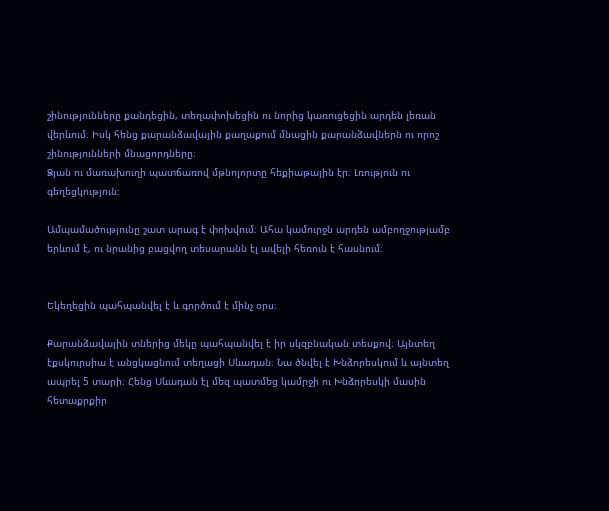շինությունները քանդեցին, տեղափոխեցին ու նորից կառուցեցին արդեն լեռան վերևում։ Իսկ հենց քարանձավային քաղաքում մնացին քարանձավներն ու որոշ շինությունների մնացորդները։
Ձյան ու մառախուղի պատճառով մթնոլորտը հեքիաթային էր։ Լռություն ու գեղեցկություն։

Ամպամածությունը շատ արագ է փոխվում։ Ահա կամուրջն արդեն ամբողջությամբ երևում է, ու նրանից բացվող տեսարանն էլ ավելի հեռուն է հասնում։


Եկեղեցին պահպանվել է և գործում է մինչ օրս։

Քարանձավային տներից մեկը պահպանվել է իր սկզբնական տեսքով։ Այնտեղ էքսկուրսիա է անցկացնում տեղացի Սևադան։ Նա ծնվել է Խնձորեսկում և այնտեղ ապրել 5 տարի։ Հենց Սևադան էլ մեզ պատմեց կամրջի ու Խնձորեսկի մասին հետաքրքիր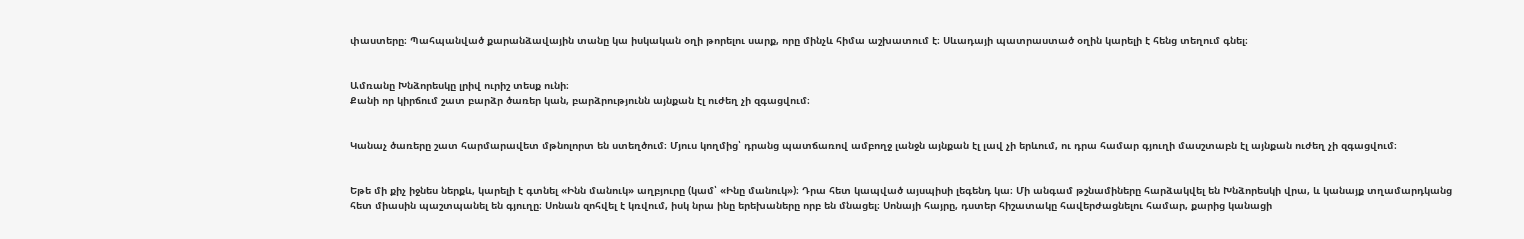փաստերը։ Պահպանված քարանձավային տանը կա իսկական օղի թորելու սարք, որը մինչև հիմա աշխատում է։ Սևադայի պատրաստած օղին կարելի է հենց տեղում գնել։


Ամռանը Խնձորեսկը լրիվ ուրիշ տեսք ունի։
Քանի որ կիրճում շատ բարձր ծառեր կան, բարձրությունն այնքան էլ ուժեղ չի զգացվում։


Կանաչ ծառերը շատ հարմարավետ մթնոլորտ են ստեղծում։ Մյուս կողմից՝ դրանց պատճառով ամբողջ լանջն այնքան էլ լավ չի երևում, ու դրա համար գյուղի մասշտաբն էլ այնքան ուժեղ չի զգացվում։


Եթե մի քիչ իջնես ներքև, կարելի է գտնել «Ինն մանուկ» աղբյուրը (կամ՝ «Ինը մանուկ»)։ Դրա հետ կապված այսպիսի լեգենդ կա։ Մի անգամ թշնամիները հարձակվել են Խնձորեսկի վրա, և կանայք տղամարդկանց հետ միասին պաշտպանել են գյուղը։ Սոնան զոհվել է կռվում, իսկ նրա ինը երեխաները որբ են մնացել։ Սոնայի հայրը, դստեր հիշատակը հավերժացնելու համար, քարից կանացի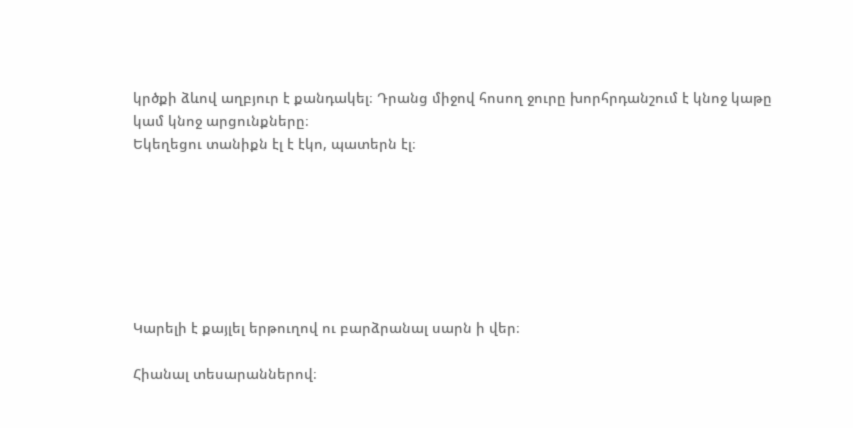կրծքի ձևով աղբյուր է քանդակել։ Դրանց միջով հոսող ջուրը խորհրդանշում է կնոջ կաթը կամ կնոջ արցունքները։
Եկեղեցու տանիքն էլ է էկո, պատերն էլ։







Կարելի է քայլել երթուղով ու բարձրանալ սարն ի վեր։

Հիանալ տեսարաններով։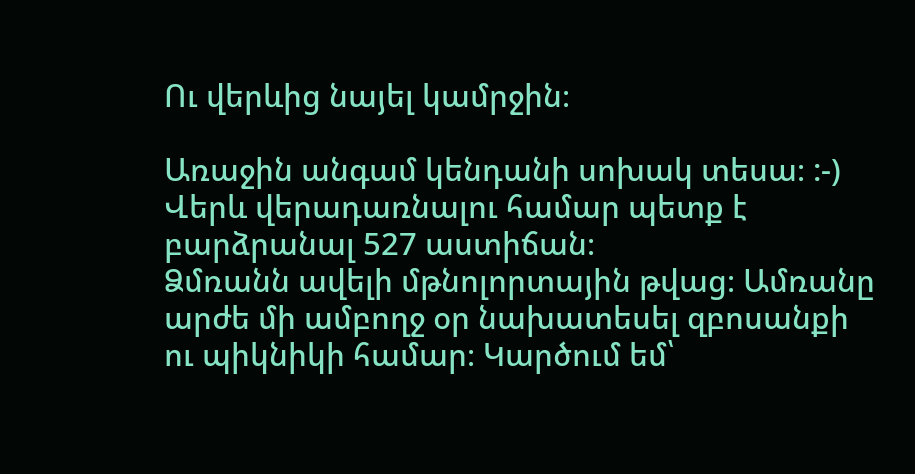Ու վերևից նայել կամրջին։

Առաջին անգամ կենդանի սոխակ տեսա։ :-)
Վերև վերադառնալու համար պետք է բարձրանալ 527 աստիճան։
Ձմռանն ավելի մթնոլորտային թվաց։ Ամռանը արժե մի ամբողջ օր նախատեսել զբոսանքի ու պիկնիկի համար։ Կարծում եմ՝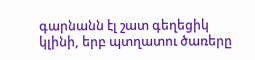գարնանն էլ շատ գեղեցիկ կլինի, երբ պտղատու ծառերը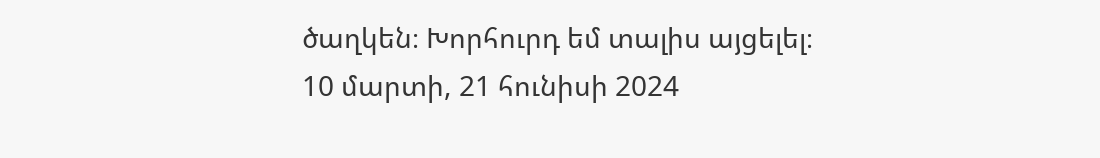ծաղկեն։ Խորհուրդ եմ տալիս այցելել։
10 մարտի, 21 հունիսի 2024